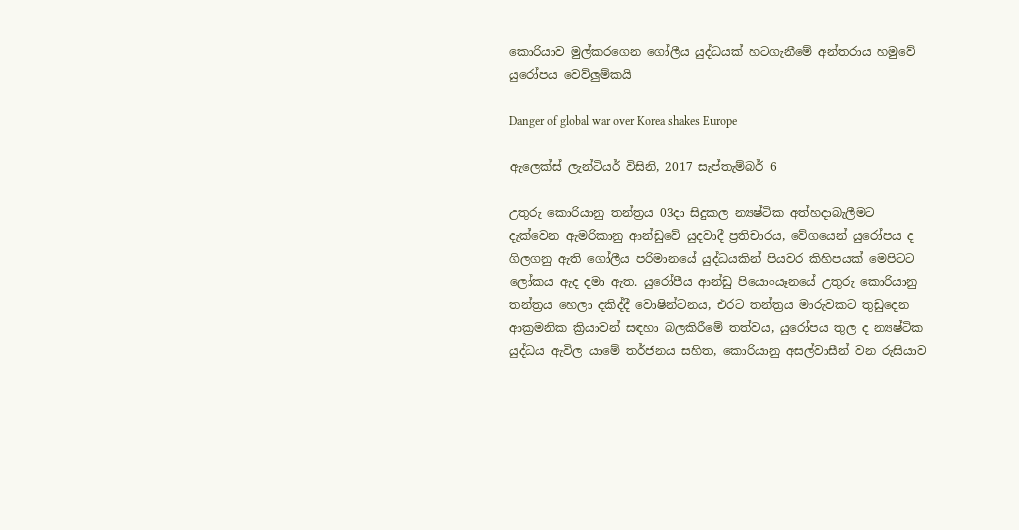කොරියාව මුල්කරගෙන ගෝලීය යුද්ධයක් හටගැනීමේ අන්තරාය හමුවේ යුරෝපය වෙව්ලුම්කයි

Danger of global war over Korea shakes Europe

ඇලෙක්ස් ලැන්ටියර් විසිනි, 2017 සැප්තැම්බර් 6

උතුරු කොරියානු තන්ත්‍රය 03දා සිදුකල න්‍යෂ්ටික අත්හදාබැලීමට දැක්වෙන ඇමරිකානු ආන්ඩුවේ යුදවාදී ප්‍රතිචාරය, වේගයෙන් යුරෝපය ද ගිලගනු ඇති ගෝලීය පරිමානයේ යුද්ධයකින් පියවර කිහිපයක් මෙපිටට ලෝකය ඇද දමා ඇත. යුරෝපීය ආන්ඩු පියොංයෑනයේ උතුරු කොරියානු තන්ත්‍රය හෙලා දකිද්දී වොෂින්ටනය, එරට තන්ත්‍රය මාරුවකට තුඩුදෙන ආක්‍රමනික ක්‍රියාවන් සඳහා බලකිරීමේ තත්වය, යුරෝපය තුල ද න්‍යෂ්ටික යුද්ධය ඇවිල යාමේ තර්ජනය සහිත, කොරියානු අසල්වාසීන් වන රුසියාව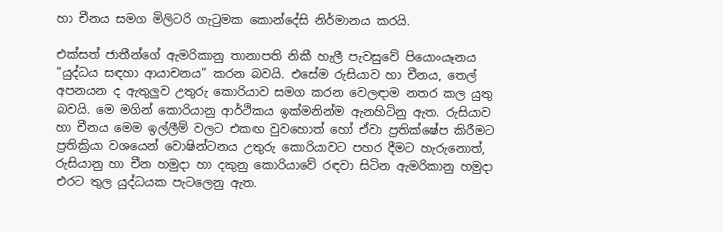හා චීනය සමග මිලිටරි ගැටුමක කොන්දේසි නිර්මානය කරයි.

එක්සත් ජාතීන්ගේ ඇමරිකානු තානාපති නිකී හැලී පැවසුවේ පියොංයෑනය “යුද්ධය සඳහා ආයාචනය” කරන බවයි. එසේම රුසියාව හා චීනය, තෙල් අපනයන ද ඇතුලුව උතුරු කොරියාව සමග කරන වෙලඳාම නතර කල යුතු බවයි. මෙ මගින් කොරියානු ආර්ථිකය ඉක්මනින්ම ඇනහිටිනු ඇත. රුසියාව හා චීනය මෙම ඉල්ලීම් වලට එකඟ වුවහොත් හෝ ඒවා ප්‍රතික්ෂේප කිරීමට ප්‍රතික්‍රියා වශයෙන් වොෂින්ටනය උතුරු කොරියාවට පහර දීමට හැරුනොත්, රුසියානු හා චීන හමුදා හා දකුනු කොරියාවේ රඳවා සිටින ඇමරිකානු හමුදා එරට තුල යුද්ධයක පැටලෙනු ඇත.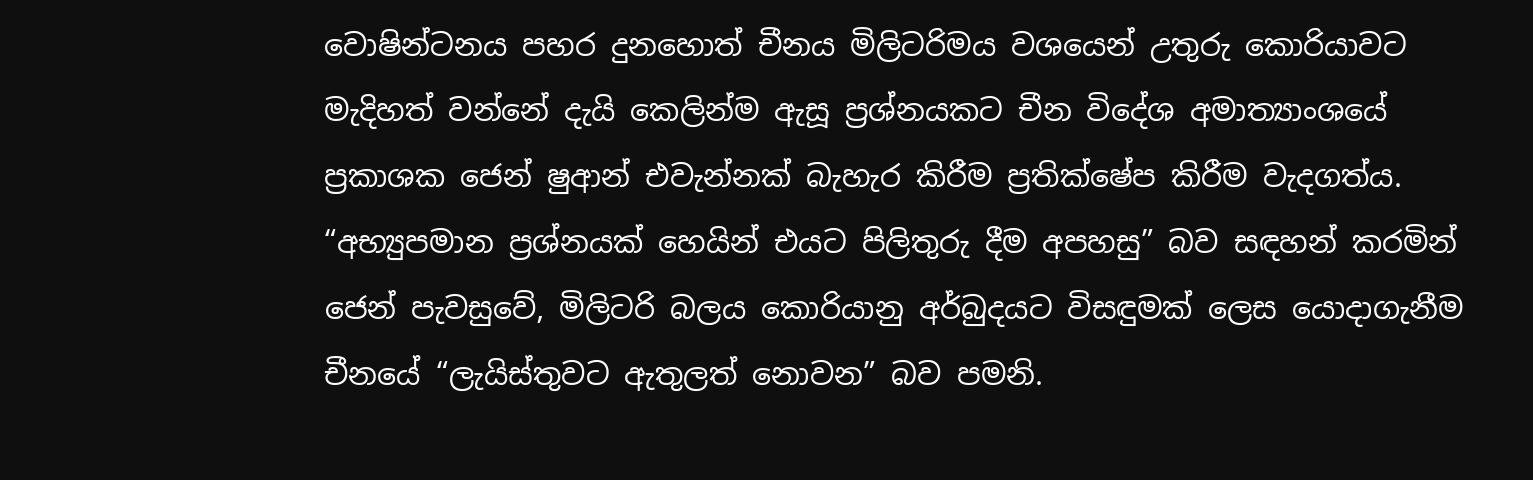වොෂින්ටනය පහර දුනහොත් චීනය මිලිටරිමය වශයෙන් උතුරු කොරියාවට මැදිහත් වන්නේ දැයි කෙලින්ම ඇසූ ප්‍රශ්නයකට චීන විදේශ අමාත්‍යාංශයේ ප්‍රකාශක ජෙන් ෂුආන් එවැන්නක් බැහැර කිරීම ප්‍රතික්ෂේප කිරීම වැදගත්ය. “අභ්‍යුපමාන ප්‍රශ්නයක් හෙයින් එයට පිලිතුරු දීම අපහසු” බව සඳහන් කරමින් ජෙන් පැවසුවේ, මිලිටරි බලය කොරියානු අර්බුදයට විසඳුමක් ලෙස යොදාගැනීම චීනයේ “ලැයිස්තුවට ඇතුලත් නොවන” බව පමනි.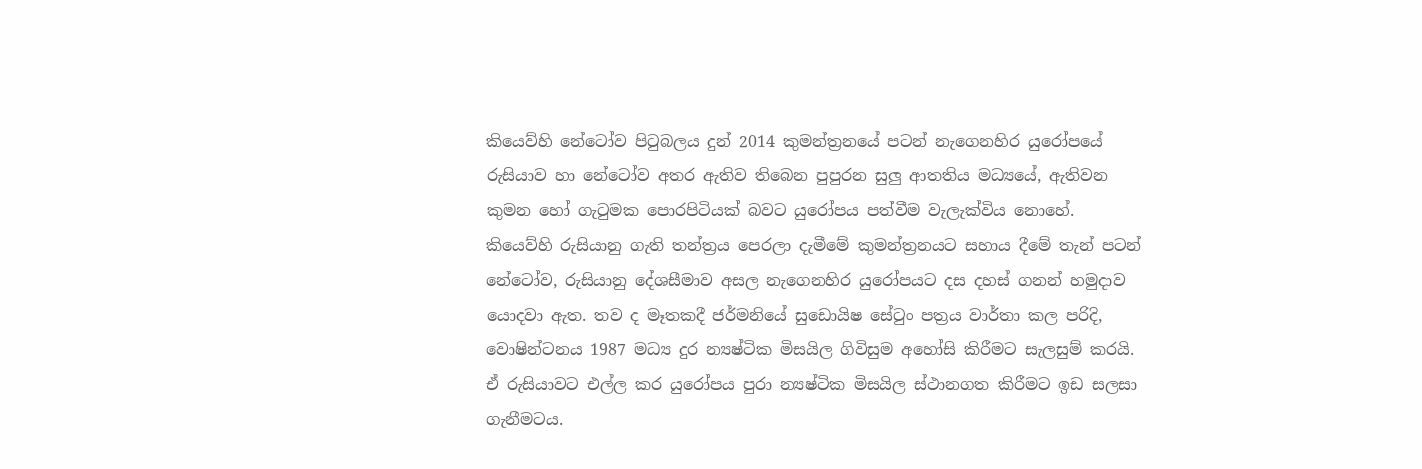කියෙව්හි නේටෝව පිටුබලය දුන් 2014 කුමන්ත්‍රනයේ පටන් නැගෙනහිර යුරෝපයේ රුසියාව හා නේටෝව අතර ඇතිව තිබෙන පුපුරන සුලු ආතතිය මධ්‍යයේ, ඇතිවන කුමන හෝ ගැටුමක පොරපිටියක් බවට යුරෝපය පත්වීම වැලැක්විය නොහේ. කියෙව්හි රුසියානු ගැති තන්ත්‍රය පෙරලා දැමීමේ කුමන්ත්‍රනයට සහාය දීමේ තැන් පටන් නේටෝව, රුසියානු දේශසීමාව අසල නැගෙනහිර යුරෝපයට දස දහස් ගනන් හමුදාව යොදවා ඇත. තව ද මෑතකදී ජර්මනියේ සුඩොයිෂ සේටුං පත්‍රය වාර්තා කල පරිදි, වොෂින්ටනය 1987 මධ්‍ය දුර න්‍යෂ්ටික මිසයිල ගිවිසුම අහෝසි කිරීමට සැලසුම් කරයි. ඒ රුසියාවට එල්ල කර යුරෝපය පුරා න්‍යෂ්ටික මිසයිල ස්ථානගත කිරීමට ඉඩ සලසා ගැනීමටය.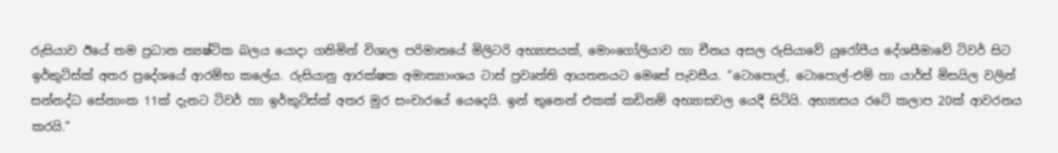රුසියාව ඊයේ තම ප්‍රධාන න්‍යෂ්ටික බලය යොදා ගනිමින් විශාල පරිමානයේ මිලිටරි අභ්‍යාසයක්, මොංගෝලියාව හා චීනය අසල රුසියාවේ යුරෝපීය දේශසීමාවේ ටිවර් සිට ඉර්කුට්ස්ක් අතර ප්‍රදේශයේ ආරම්භ කලේය. රුසියානු ආරක්ෂක අමාත්‍යාංශය ටාස් ප්‍රවෘත්ති ආයතනයට මෙසේ පැවසීය. “ටොපොල්, ටොපොල්-එම් හා යාර්ස් මිසයිල වලින් සන්නද්ධ සේනාංක 11ක් දැනට ටිවර් හා ඉර්කුට්ස්ක් අතර මුර සංචාරයේ යෙදෙයි. ඉන් තුනෙන් එකක් කඩිනම් අභ්‍යාසවල යෙදී සිටියි. අභ්‍යාසය රටේ කලාප 20ක් ආවරනය කරයි.”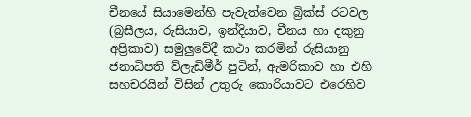චීනයේ සියාමෙන්හි පැවැත්වෙන බ්‍රික්ස් රටවල (බ්‍රසීලය, රුසියාව, ඉන්දියාව, චීනය හා දකුනු අප්‍රිකාව) සමුලුවේදී කථා කරමින් රුසියානු ජනාධිපති ව්ලැඩිමීර් පුටින්, ඇමරිකාව හා එහි සහචරයින් විසින් උතුරු කොරියාවට එරෙහිව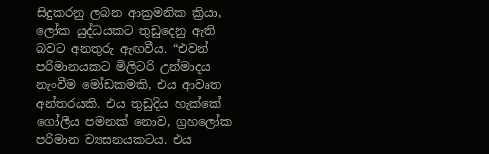සිදුකරනු ලබන ආක්‍රමනික ක්‍රියා, ලෝක යුද්ධයකට තුඩුදෙනු ඇති බවට අනතුරු ඇඟවීය. “එවන් පරිමානයකට මිලිටරි උන්මාදය නැංවීම මෝඩකමකි, එය ආවෘත අන්තරයකි. එය තුඩුදිය හැක්කේ ගෝලීය පමනක් නොව, ග්‍රහලෝක පරිමාන ව්‍යසනයකටය. එය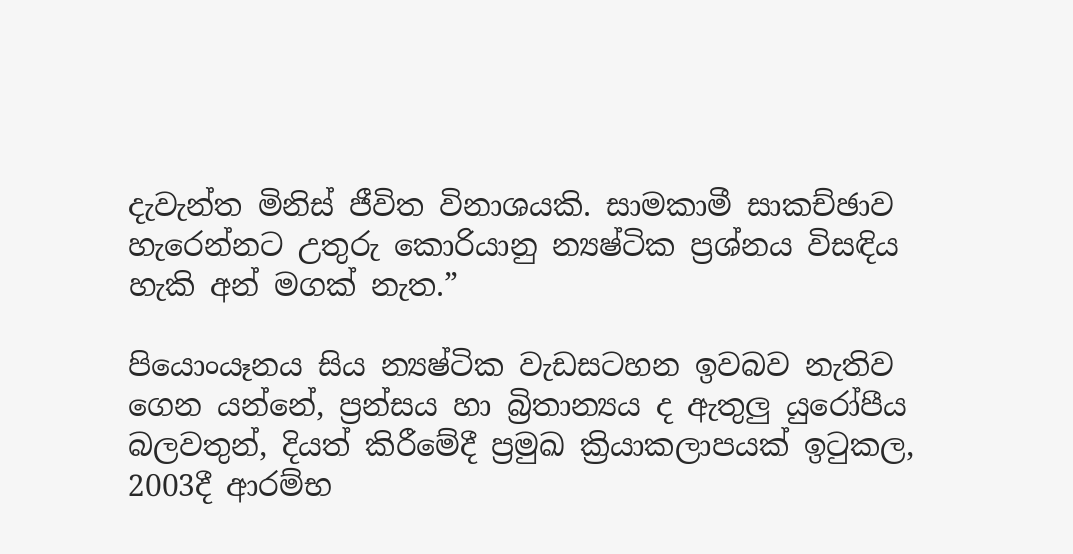දැවැන්ත මිනිස් ජීවිත විනාශයකි. සාමකාමී සාකච්ඡාව හැරෙන්නට උතුරු කොරියානු න්‍යෂ්ටික ප්‍රශ්නය විසඳිය හැකි අන් මගක් නැත.”

පියොංයෑනය සිය න්‍යෂ්ටික වැඩසටහන ඉවබව නැතිව ගෙන යන්නේ, ප්‍රන්සය හා බ්‍රිතාන්‍යය ද ඇතුලු යුරෝපීය බලවතුන්, දියත් කිරීමේදී ප්‍රමුඛ ක්‍රියාකලාපයක් ඉටුකල, 2003දී ආරම්භ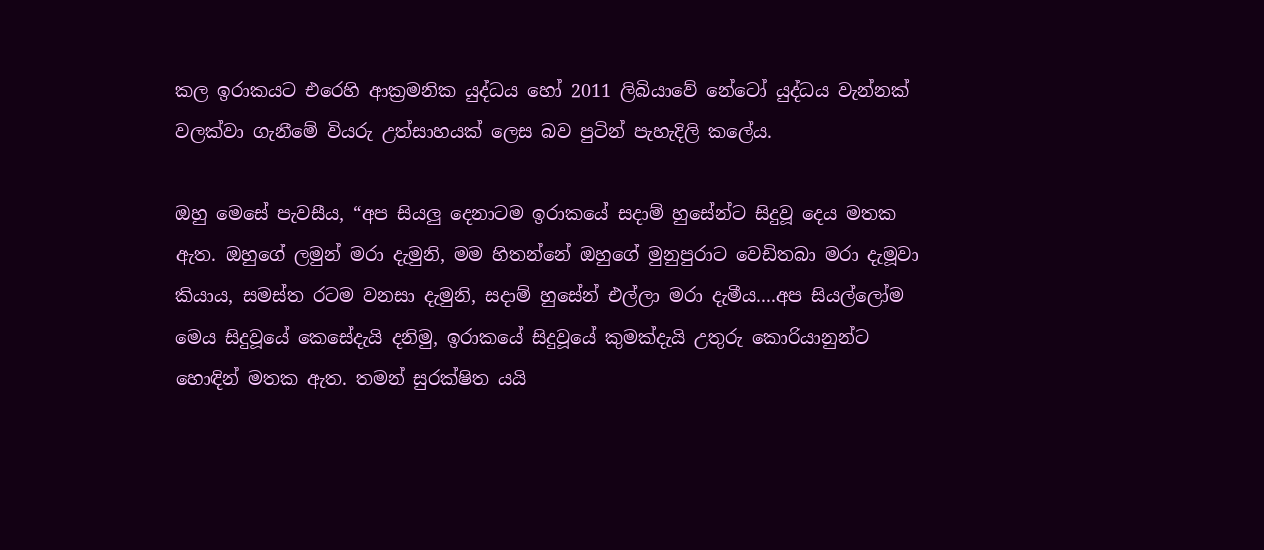කල ඉරාකයට එරෙහි ආක්‍රමනික යුද්ධය හෝ 2011 ලිබියාවේ නේටෝ යුද්ධය වැන්නක් වලක්වා ගැනීමේ වියරු උත්සාහයක් ලෙස බව පුටින් පැහැදිලි කලේය.

ඔහු මෙසේ පැවසීය, “අප සියලු දෙනාටම ඉරාකයේ සදාම් හුසේන්ට සිදුවූ දෙය මතක ඇත. ඔහුගේ ලමුන් මරා දැමුනි, මම හිතන්නේ ඔහුගේ මුනුපුරාට වෙඩිතබා මරා දැමූවා කියාය, සමස්ත රටම වනසා දැමුනි, සදාම් හුසේන් එල්ලා මරා දැමීය....අප සියල්ලෝම මෙය සිදුවූයේ කෙසේදැයි දනිමු, ඉරාකයේ සිදුවූයේ කුමක්දැයි උතුරු කොරියානුන්ට හොඳින් මතක ඇත. තමන් සුරක්ෂිත යයි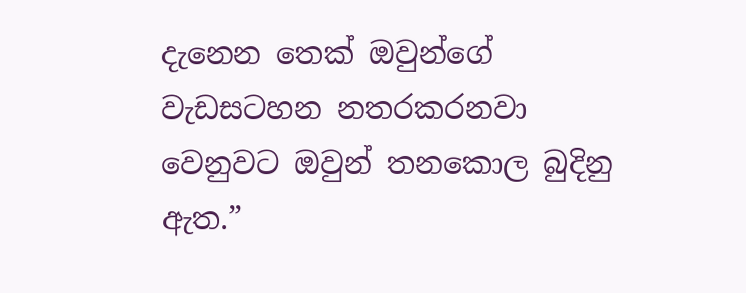දැනෙන තෙක් ඔවුන්ගේ වැඩසටහන නතරකරනවා වෙනුවට ඔවුන් තනකොල බුදිනු ඇත.”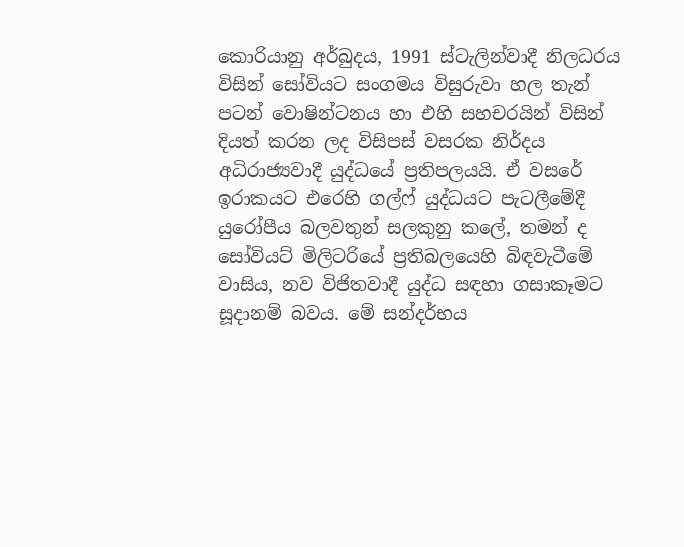කොරියානු අර්බුදය, 1991 ස්ටැලින්වාදී නිලධරය විසින් සෝවියට සංගමය විසුරුවා හල තැන් පටන් වොෂින්ටනය හා එහි සහචරයින් විසින් දියත් කරන ලද විසිපස් වසරක නිර්දය අධිරාජ්‍යවාදී යුද්ධයේ ප්‍රතිපලයයි. ඒ වසරේ ඉරාකයට එරෙහි ගල්ෆ් යුද්ධයට පැටලීමේදී යුරෝපීය බලවතුන් සලකුනු කලේ, තමන් ද සෝවියට් මිලිටරියේ ප්‍රතිබලයෙහි බිඳවැටීමේ වාසිය, නව විජිතවාදී යුද්ධ සඳහා ගසාකෑමට සූදානම් බවය. මේ සන්දර්භය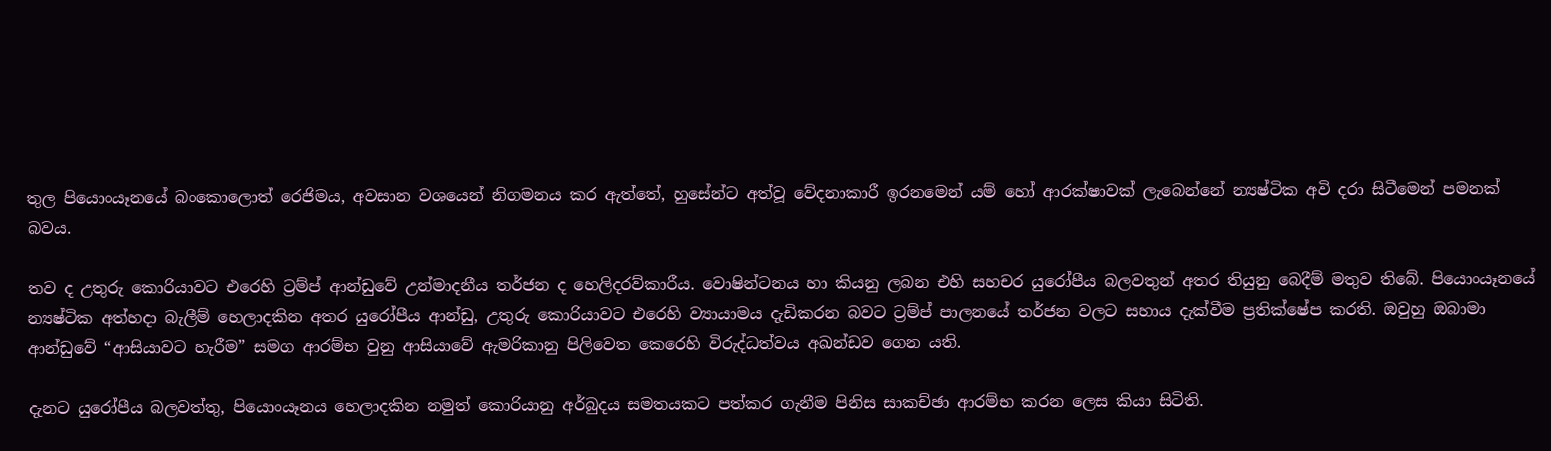තුල පියොංයෑනයේ බංකොලොත් රෙජිමය, අවසාන වශයෙන් නිගමනය කර ඇත්තේ, හුසේන්ට අත්වූ වේදනාකාරී ඉරනමෙන් යම් හෝ ආරක්ෂාවක් ලැබෙන්නේ න්‍යෂ්ටික අවි දරා සිටීමෙන් පමනක් බවය.

තව ද උතුරු කොරියාවට එරෙහි ට්‍රම්ප් ආන්ඩුවේ උන්මාදනීය තර්ජන ද හෙලිදරව්කාරීය. වොෂින්ටනය හා කියනු ලබන එහි සහචර යුරෝපීය බලවතුන් අතර තියුනු බෙදීම් මතුව තිබේ. පියොංයෑනයේ න්‍යෂ්ටික අත්හදා බැලීම් හෙලාදකින අතර යුරෝපීය ආන්ඩු, උතුරු කොරියාවට එරෙහි ව්‍යායාමය දැඩිකරන බවට ට්‍රම්ප් පාලනයේ තර්ජන වලට සහාය දැක්වීම ප්‍රතික්ෂේප කරති. ඔවුහු ඔබාමා ආන්ඩුවේ “ආසියාවට හැරීම” සමග ආරම්භ වුනු ආසියාවේ ඇමරිකානු පිලිවෙත කෙරෙහි විරුද්ධත්වය අඛන්ඩව ගෙන යති.

දැනට යුරෝපීය බලවත්තු, පියොංයෑනය හෙලාදකින නමුත් කොරියානු අර්බුදය සමතයකට පත්කර ගැනීම පිනිස සාකච්ඡා ආරම්භ කරන ලෙස කියා සිටිති.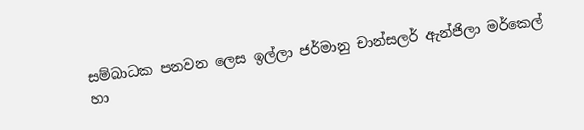සම්බාධක පනවන ලෙස ඉල්ලා ජර්මානු චාන්සලර් ඇන්ජිලා මර්කෙල් හා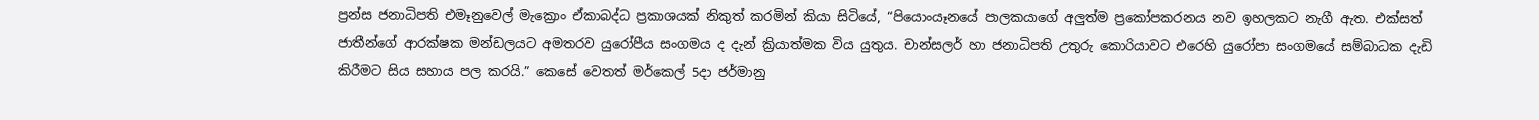ප්‍රන්ස ජනාධිපති එමෑනුවෙල් මැක්‍රොං ඒකාබද්ධ ප්‍රකාශයක් නිකුත් කරමින් කියා සිටියේ, “පියොංයෑනයේ පාලකයාගේ අලුත්ම ප්‍රකෝපකරනය නව ඉහලකට නැගී ඇත. එක්සත් ජාතීන්ගේ ආරක්ෂක මන්ඩලයට අමතරව යුරෝපීය සංගමය ද දැන් ක්‍රියාත්මක විය යුතුය. චාන්සලර් හා ජනාධිපති උතුරු කොරියාවට එරෙහි යුරෝපා සංගමයේ සම්බාධක දැඩි කිරීමට සිය සහාය පල කරයි.” කෙසේ වෙතත් මර්කෙල් 5දා ජර්මානු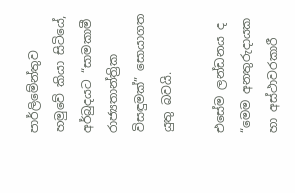පාර්ලිමේන්තුව හමුවේ කියා සිටියේ, අර්බුදයට “සාමකාමී රාජ්‍යතාන්ත්‍රික විසඳුමක්” සොයාගත යුතු බවයි.

එසේම ලන්ඩනය ද “මෙම අනතුරුදායක හා අස්ථාවරකාරී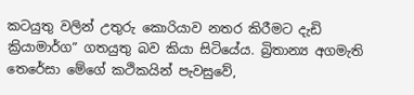කටයුතු වලින් උතුරු කොරියාව නතර කිරීමට දැඩි ක්‍රියාමාර්ග” ගතයුතු බව කියා සිටියේය. බ්‍රිතාන්‍ය අගමැති තෙරේසා මේගේ කථිකයින් පැවසුවේ,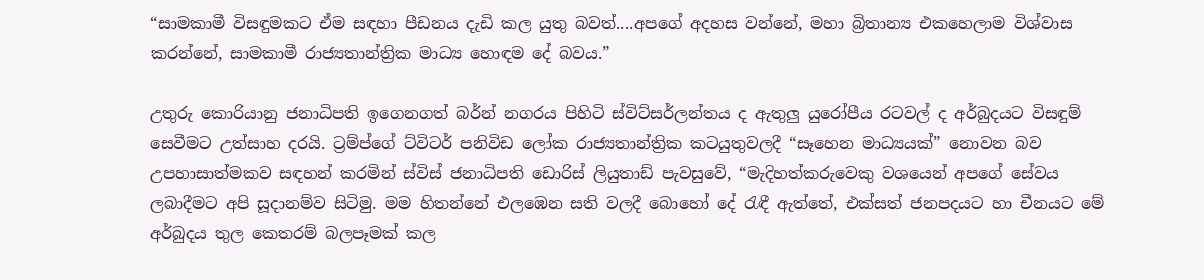“සාමකාමී විසඳුමකට ඒම සඳහා පීඩනය දැඩි කල යුතු බවත්....අපගේ අදහස වන්නේ, මහා බ්‍රිතාන්‍ය එකහෙලාම විශ්වාස කරන්නේ, සාමකාමී රාජ්‍යතාන්ත්‍රික මාධ්‍ය හොඳම දේ බවය.”

උතුරු කොරියානු ජනාධිපති ඉගෙනගත් බර්න් නගරය පිහිටි ස්විට්සර්ලන්තය ද ඇතුලු යුරෝපීය රටවල් ද අර්බුදයට විසඳුම් සෙවීමට උත්සාහ දරයි. ට්‍රම්ප්ගේ ට්විටර් පනිවිඩ ලෝක රාජ්‍යතාන්ත්‍රික කටයුතුවලදී “සෑහෙන මාධ්‍යයක්” නොවන බව උපහාසාත්මකව සඳහන් කරමින් ස්විස් ජනාධිපති ඩොරිස් ලියුතාඩ් පැවසුවේ, “මැදිහත්කරුවෙකු වශයෙන් අපගේ සේවය ලබාදීමට අපි සූදානම්ව සිටිමු. මම හිතන්නේ එලඹෙන සති වලදී බොහෝ දේ රැඳී ඇත්තේ, එක්සත් ජනපදයට හා චීනයට මේ අර්බුදය තුල කෙතරම් බලපෑමක් කල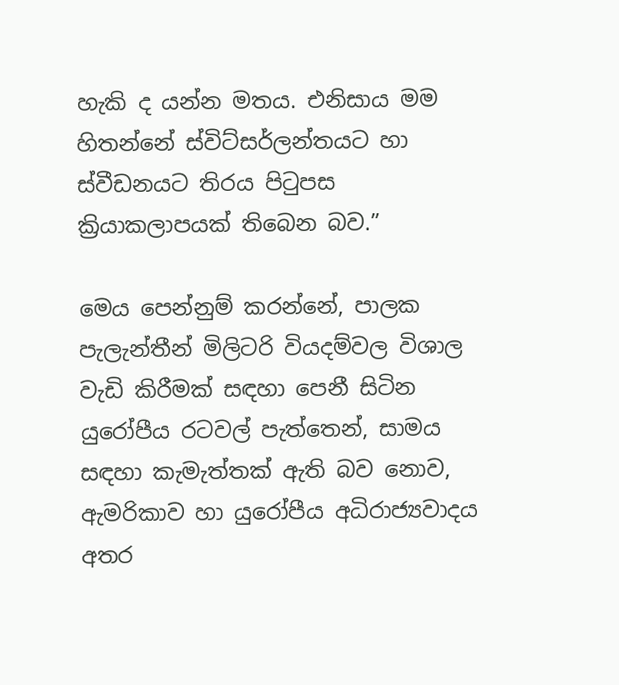හැකි ද යන්න මතය. එනිසාය මම හිතන්නේ ස්විට්සර්ලන්තයට හා ස්වීඩනයට තිරය පිටුපස ක්‍රියාකලාපයක් තිබෙන බව.”

මෙය පෙන්නුම් කරන්නේ, පාලක පැලැන්තීන් මිලිටරි වියදම්වල විශාල වැඩි කිරීමක් සඳහා පෙනී සිටින යුරෝපීය රටවල් පැත්තෙන්, සාමය සඳහා කැමැත්තක් ඇති බව නොව, ඇමරිකාව හා යුරෝපීය අධිරාජ්‍යවාදය අතර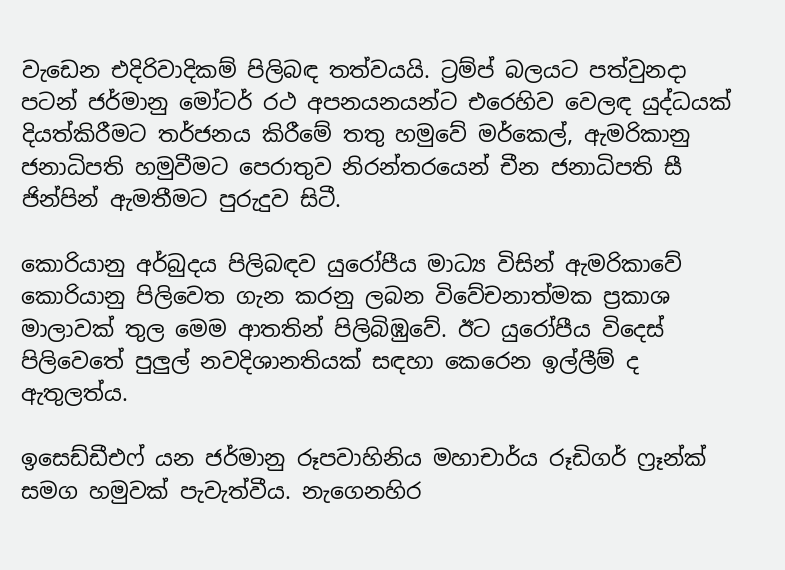වැඩෙන එදිරිවාදිකම් පිලිබඳ තත්වයයි. ට්‍රම්ප් බලයට පත්වුනදා පටන් ජර්මානු මෝටර් රථ අපනයනයන්ට එරෙහිව වෙලඳ යුද්ධයක් දියත්කිරීමට තර්ජනය කිරීමේ තතු හමුවේ මර්කෙල්, ඇමරිකානු ජනාධිපති හමුවීමට පෙරාතුව නිරන්තරයෙන් චීන ජනාධිපති සී ජින්පින් ඇමතීමට පුරුදුව සිටී.

කොරියානු අර්බුදය පිලිබඳව යුරෝපීය මාධ්‍ය විසින් ඇමරිකාවේ කොරියානු පිලිවෙත ගැන කරනු ලබන විවේචනාත්මක ප්‍රකාශ මාලාවක් තුල මෙම ආතතින් පිලිබිඹුවේ. ඊට යුරෝපීය විදෙස් පිලිවෙතේ පුලුල් නවදිශානතියක් සඳහා කෙරෙන ඉල්ලීම් ද ඇතුලත්ය.

ඉසෙඩ්ඩීඑෆ් යන ජර්මානු රූපවාහිනිය මහාචාර්ය රූඩිගර් ෆ්‍රෑන්ක් සමග හමුවක් පැවැත්වීය. නැගෙනහිර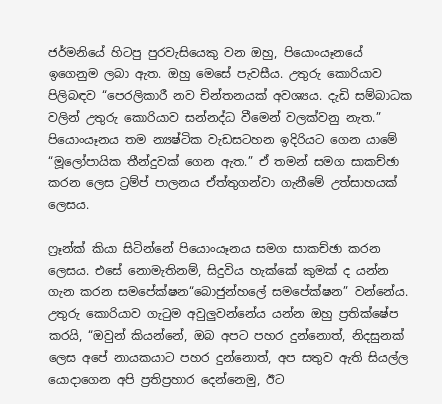ජර්මනියේ හිටපු පුරවැසියෙකු වන ඔහු, පියොංයෑනයේ ඉගෙනුම ලබා ඇත. ඔහු මෙසේ පැවසීය. උතුරු කොරියාව පිලිබඳව “පෙරලිකාරී නව චින්තනයක් අවශ්‍යය. දැඩි සම්බාධක වලින් උතුරු කොරියාව සන්නද්ධ වීමෙන් වලක්වනු නැත.” පියොංයෑනය තම න්‍යෂ්ටික වැඩසටහන ඉදිරියට ගෙන යාමේ “මූලෝපායික තීන්දුවක් ගෙන ඇත.” ඒ තමන් සමග සාකච්ඡා කරන ලෙස ට්‍රම්ප් පාලනය ඒත්තුගන්වා ගැනීමේ උත්සාහයක් ලෙසය.

ෆ්‍රෑන්ක් කියා සිටින්නේ පියොංයෑනය සමග සාකච්ඡා කරන ලෙසය. එසේ නොමැතිනම්, සිදුවිය හැක්කේ කුමක් ද යන්න ගැන කරන සමපේක්ෂන“බොජුන්හලේ සමපේක්ෂන” වන්නේය. උතුරු කොරියාව ගැටුම අවුලුවන්නේය යන්න ඔහු ප්‍රතික්ෂේප කරයි, “ඔවුන් කියන්නේ, ඔබ අපට පහර දුන්නොත්, නිදසුනක් ලෙස අපේ නායකයාට පහර දුන්නොත්, අප සතුව ඇති සියල්ල යොදාගෙන අපි ප්‍රතිප්‍රහාර දෙන්නෙමු, ඊට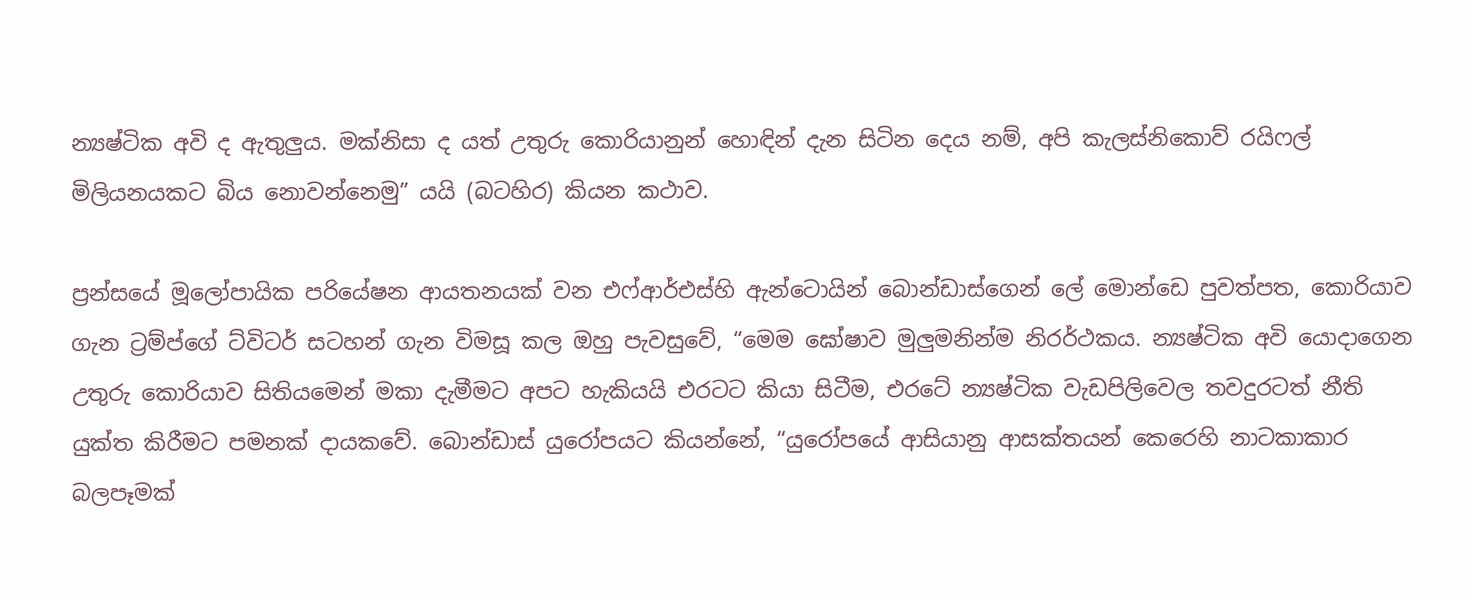න්‍යෂ්ටික අවි ද ඇතුලුය. මක්නිසා ද යත් උතුරු කොරියානුන් හොඳින් දැන සිටින දෙය නම්, අපි කැලස්නිකොව් රයිෆල් මිලියනයකට බිය නොවන්නෙමු” යයි (බටහිර) කියන කථාව.

ප්‍රන්සයේ මූලෝපායික පරියේෂන ආයතනයක් වන එෆ්ආර්එස්හි ඇන්ටොයින් බොන්ඩාස්ගෙන් ලේ මොන්ඩෙ පුවත්පත, කොරියාව ගැන ට්‍රම්ප්ගේ ට්විටර් සටහන් ගැන විමසූ කල ඔහු පැවසුවේ, “මෙම ඝෝෂාව මුලුමනින්ම නිරර්ථකය. න්‍යෂ්ටික අවි යොදාගෙන උතුරු කොරියාව සිතියමෙන් මකා දැමීමට අපට හැකියයි එරටට කියා සිටීම, එරටේ න්‍යෂ්ටික වැඩපිලිවෙල තවදුරටත් නීති යුක්ත කිරීමට පමනක් දායකවේ. බොන්ඩාස් යුරෝපයට කියන්නේ, “යුරෝපයේ ආසියානු ආසක්තයන් කෙරෙහි නාටකාකාර බලපෑමක්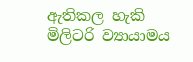ඇතිකල හැකි මිලිටරි ව්‍යායාමය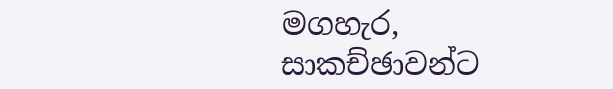මගහැර, සාකච්ඡාවන්ට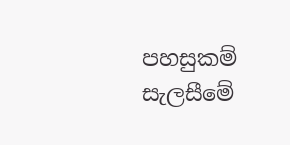පහසුකම් සැලසීමේ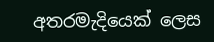අතරමැදියෙක් ලෙස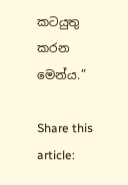කටයුතු කරන මෙන්ය.”

Share this article: